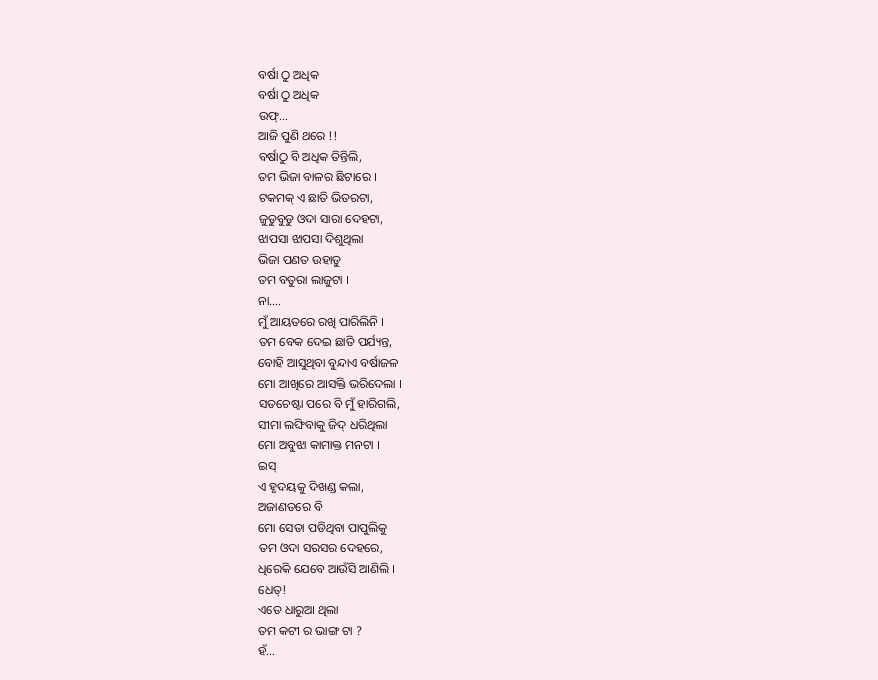ବର୍ଷା ଠୁ ଅଧିକ
ବର୍ଷା ଠୁ ଅଧିକ
ଉଫ୍…
ଆଜି ପୁଣି ଥରେ !!
ବର୍ଷାଠୁ ବି ଅଧିକ ତିନ୍ତିଲି,
ତମ ଭିଜା ବାଳର ଛିଟାରେ ।
ଟକମକ୍ ଏ ଛାତି ଭିତରଟା,
ଜୁଡୁବୁଡୁ ଓଦା ସାରା ଦେହଟା,
ଝାପସା ଝାପସା ଦିଶୁଥିଲା
ଭିଜା ପଣତ ଉହାଡୁ
ତମ ବତୁରା ଲାଜୁଟା ।
ନା….
ମୁଁ ଆୟତରେ ରଖି ପାରିଲିନି ।
ତମ ବେକ ଦେଇ ଛାତି ପର୍ଯ୍ୟନ୍ତ,
ବୋହି ଆସୁଥିବା ବୁନ୍ଦାଏ ବର୍ଷାଜଳ
ମୋ ଆଖିରେ ଆସକ୍ତି ଭରିଦେଲା ।
ସତଚେଷ୍ଟା ପରେ ବି ମୁଁ ହାରିଗଲି,
ସୀମା ଲଙ୍ଘିବାକୁ ଜିଦ୍ ଧରିଥିଲା
ମୋ ଅବୁଝା କାମାକ୍ତ ମନଟା ।
ଇସ୍
ଏ ହୃଦୟକୁ ଦିଖଣ୍ଡ କଲା,
ଅଜାଣତରେ ବି
ମୋ ସେତା ପଡିଥିବା ପାପୁଲିକୁ
ତମ ଓଦା ସରସର ଦେହରେ,
ଧିରେକି ଯେବେ ଆଉଁସି ଆଣିଲି ।
ଧେତ୍!
ଏତେ ଧାରୁଆ ଥିଲା
ତମ କଟୀ ର ଭାଙ୍ଗ ଟା ?
ହଁ…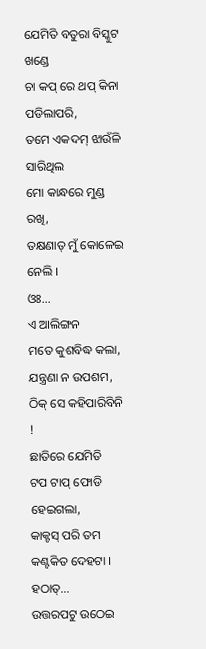ଯେମିତି ବତୁରା ବିସ୍କୁଟ ଖଣ୍ଡେ
ଚା କପ୍ ରେ ଥପ୍ କିନା ପଡିଲାପରି,
ତମେ ଏକଦମ୍ ଝାଉଁଳି ସାରିଥିଲ
ମୋ କାନ୍ଧରେ ମୁଣ୍ଡ ରଖି,
ତକ୍ଷଣାତ୍ ମୁଁ କୋଳେଇ ନେଲି ।
ଓଃ…
ଏ ଆଲିଙ୍ଗନ
ମତେ କୁଶବିଦ୍ଧ କଲା,
ଯନ୍ତ୍ରଣା ନ ଉପଶମ,
ଠିକ୍ ସେ କହିପାରିବିନି !
ଛାତିରେ ଯେମିତି
ଟପ ଟାପ୍ ଫୋଡି ହେଇଗଲା,
କାକ୍ଟସ୍ ପରି ତମ କଣ୍ଟକିତ ଦେହଟା ।
ହଠାତ୍...
ଉତ୍ତରପଟୁ ଉଠେଇ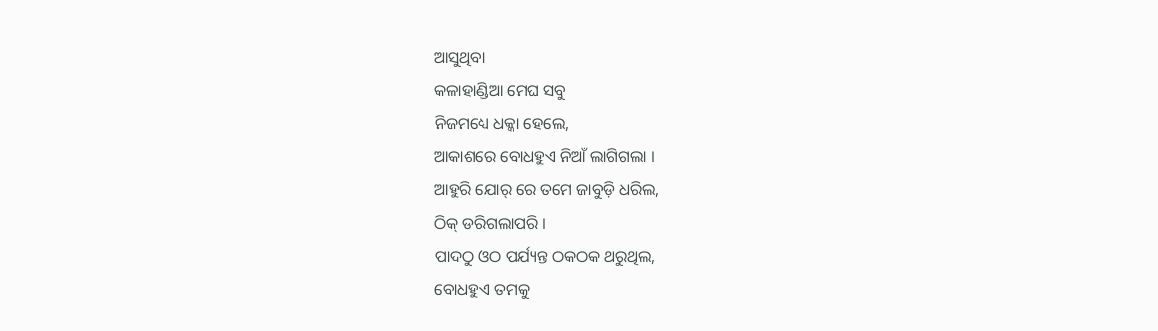ଆସୁଥିବା
କଳାହାଣ୍ଡିଆ ମେଘ ସବୁ
ନିଜମଧ୍ୟେ ଧକ୍କା ହେଲେ,
ଆକାଶରେ ବୋଧହୁଏ ନିଆଁ ଲାଗିଗଲା ।
ଆହୁରି ଯୋର୍ ରେ ତମେ ଜାବୁଡ଼ି ଧରିଲ,
ଠିକ୍ ଡରିଗଲାପରି ।
ପାଦଠୁ ଓଠ ପର୍ଯ୍ୟନ୍ତ ଠକଠକ ଥରୁଥିଲ,
ବୋଧହୁଏ ତମକୁ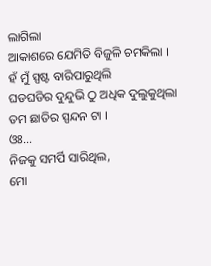ଲାଗିଲା
ଆକାଶରେ ଯେମିତି ବିଜୁଳି ଚମକିଲା ।
ହଁ ମୁଁ ସ୍ପଷ୍ଟ ବାରିପାରୁଥିଲି
ଘଡଘଡିର ଦୁନ୍ଦୁଭି ଠୁ ଅଧିକ ଦୁଲୁକୁଥିଲା
ତମ ଛାତିର ସ୍ପନ୍ଦନ ଟା ।
ଓଃ…
ନିଜକୁ ସମର୍ପି ସାରିଥିଲ,
ମୋ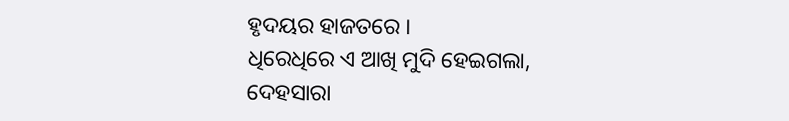ହୃଦୟର ହାଜତରେ ।
ଧିରେଧିରେ ଏ ଆଖି ମୁଦି ହେଇଗଲା,
ଦେହସାରା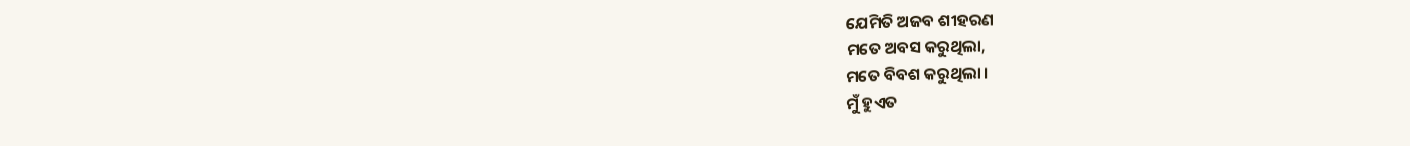ଯେମିତି ଅଜବ ଶୀହରଣ
ମତେ ଅବସ କରୁଥିଲା,
ମତେ ବିବଶ କରୁଥିଲା ।
ମୁଁ ହୁଏତ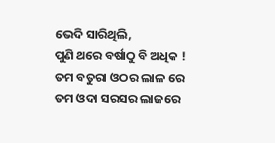ଭେଦି ସାରିଥିଲି,
ପୁଣି ଥରେ ବର୍ଷାଠୁ ବି ଅଧିକ !
ତମ ବତୁରା ଓଠର ଲାଳ ରେ
ତମ ଓଦା ସରସର ଲାଜରେ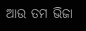ଆଉ ତମ ଭିଜା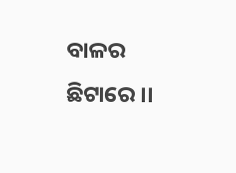ବାଳର ଛିଟାରେ ।।